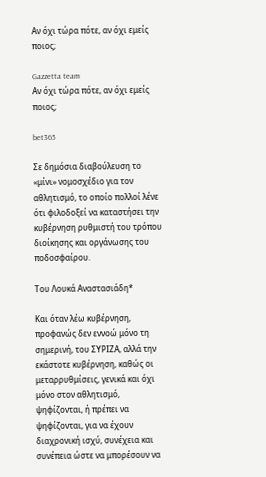Αν όχι τώρα πότε, αν όχι εμείς ποιος;

Gazzetta team
Αν όχι τώρα πότε, αν όχι εμείς ποιος;

bet365

Σε δημόσια διαβούλευση το «μίνι» νομοσχέδιο για τον αθλητισμό, το οποίο πολλοί λένε ότι φιλοδοξεί να καταστήσει την κυβέρνηση ρυθμιστή του τρόπου διοίκησης και οργάνωσης του ποδοσφαίρου.

Του Λουκά Αναστασιάδη*

Και όταν λέω κυβέρνηση, προφανώς δεν εννοώ μόνο τη σημερινή, του ΣΥΡΙΖΑ, αλλά την εκάστοτε κυβέρνηση, καθώς οι μεταρρυθμίσεις, γενικά και όχι μόνο στον αθλητισμό, ψηφίζονται, ή πρέπει να ψηφίζονται, για να έχουν διαχρονική ισχύ, συνέχεια και συνέπεια ώστε να μπορέσουν να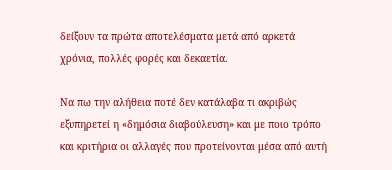δείξουν τα πρώτα αποτελέσματα μετά από αρκετά χρόνια, πολλές φορές και δεκαετία.

Να πω την αλήθεια ποτέ δεν κατάλαβα τι ακριβώς εξυπηρετεί η «δημόσια διαβούλευση» και με ποιο τρόπο και κριτήρια οι αλλαγές που προτείνονται μέσα από αυτή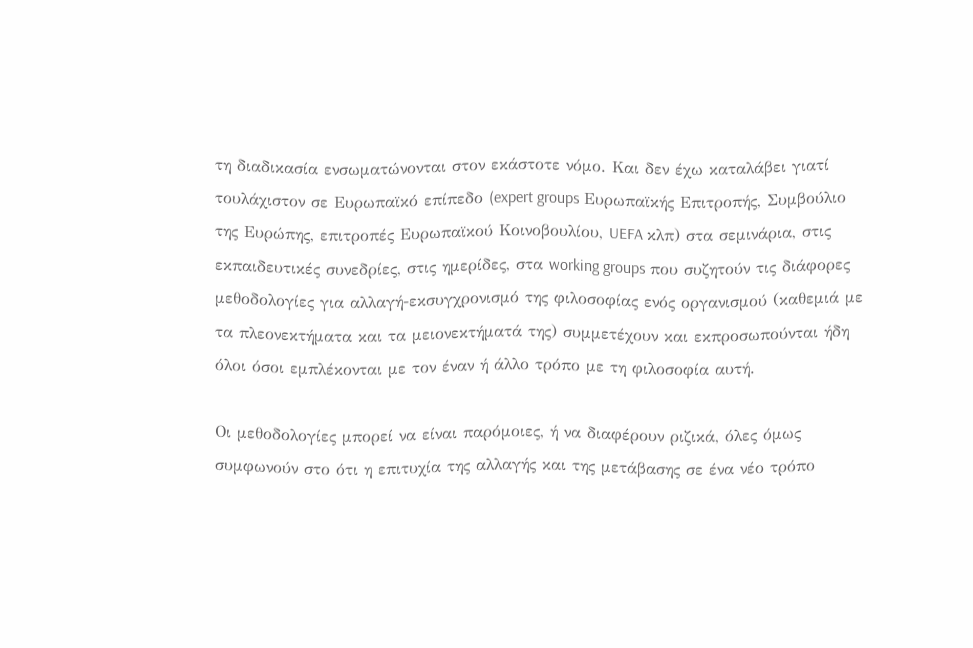τη διαδικασία ενσωματώνονται στον εκάστοτε νόμο. Και δεν έχω καταλάβει γιατί τουλάχιστον σε Ευρωπαϊκό επίπεδο (expert groups Ευρωπαϊκής Επιτροπής, Συμβούλιο της Ευρώπης, επιτροπές Ευρωπαϊκού Κοινοβουλίου, UEFA κλπ) στα σεμινάρια, στις εκπαιδευτικές συνεδρίες, στις ημερίδες, στα working groups που συζητούν τις διάφορες μεθοδολογίες για αλλαγή-εκσυγχρονισμό της φιλοσοφίας ενός οργανισμού (καθεμιά με τα πλεονεκτήματα και τα μειονεκτήματά της) συμμετέχουν και εκπροσωπούνται ήδη όλοι όσοι εμπλέκονται με τον έναν ή άλλο τρόπο με τη φιλοσοφία αυτή.

Οι μεθοδολογίες μπορεί να είναι παρόμοιες, ή να διαφέρουν ριζικά, όλες όμως συμφωνούν στο ότι η επιτυχία της αλλαγής και της μετάβασης σε ένα νέο τρόπο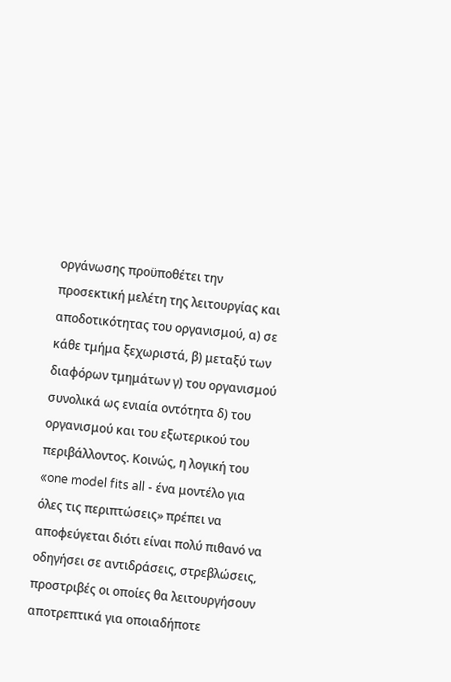οργάνωσης προϋποθέτει την προσεκτική μελέτη της λειτουργίας και αποδοτικότητας του οργανισμού, α) σε κάθε τμήμα ξεχωριστά, β) μεταξύ των διαφόρων τμημάτων γ) του οργανισμού συνολικά ως ενιαία οντότητα δ) του οργανισμού και του εξωτερικού του περιβάλλοντος. Κοινώς, η λογική του «one model fits all - ένα μοντέλο για όλες τις περιπτώσεις» πρέπει να αποφεύγεται διότι είναι πολύ πιθανό να οδηγήσει σε αντιδράσεις, στρεβλώσεις, προστριβές οι οποίες θα λειτουργήσουν αποτρεπτικά για οποιαδήποτε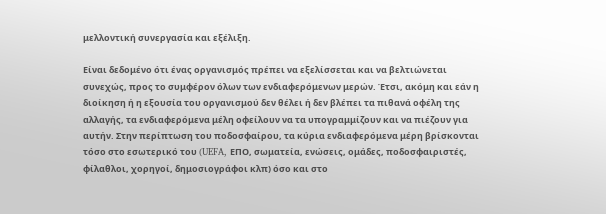μελλοντική συνεργασία και εξέλιξη.

Είναι δεδομένο ότι ένας οργανισμός πρέπει να εξελίσσεται και να βελτιώνεται συνεχώς, προς το συμφέρον όλων των ενδιαφερόμενων μερών. Έτσι, ακόμη και εάν η διοίκηση ή η εξουσία του οργανισμού δεν θέλει ή δεν βλέπει τα πιθανά οφέλη της αλλαγής, τα ενδιαφερόμενα μέλη οφείλουν να τα υπογραμμίζουν και να πιέζουν για αυτήν. Στην περίπτωση του ποδοσφαίρου, τα κύρια ενδιαφερόμενα μέρη βρίσκονται τόσο στο εσωτερικό του (UEFA, ΕΠΟ, σωματεία, ενώσεις, ομάδες, ποδοσφαιριστές, φίλαθλοι, χορηγοί, δημοσιογράφοι κλπ) όσο και στο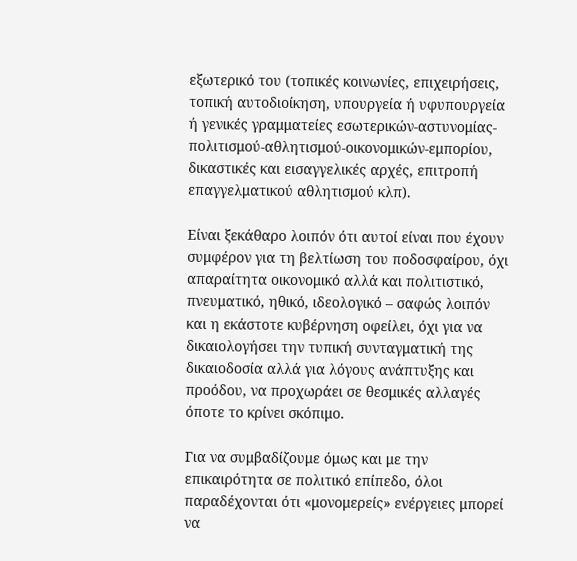εξωτερικό του (τοπικές κοινωνίες, επιχειρήσεις, τοπική αυτοδιοίκηση, υπουργεία ή υφυπουργεία ή γενικές γραμματείες εσωτερικών-αστυνομίας-πολιτισμού-αθλητισμού-οικονομικών-εμπορίου, δικαστικές και εισαγγελικές αρχές, επιτροπή επαγγελματικού αθλητισμού κλπ).

Είναι ξεκάθαρο λοιπόν ότι αυτοί είναι που έχουν συμφέρον για τη βελτίωση του ποδοσφαίρου, όχι απαραίτητα οικονομικό αλλά και πολιτιστικό, πνευματικό, ηθικό, ιδεολογικό – σαφώς λοιπόν και η εκάστοτε κυβέρνηση οφείλει, όχι για να δικαιολογήσει την τυπική συνταγματική της δικαιοδοσία αλλά για λόγους ανάπτυξης και προόδου, να προχωράει σε θεσμικές αλλαγές όποτε το κρίνει σκόπιμο.

Για να συμβαδίζουμε όμως και με την επικαιρότητα σε πολιτικό επίπεδο, όλοι παραδέχονται ότι «μονομερείς» ενέργειες μπορεί να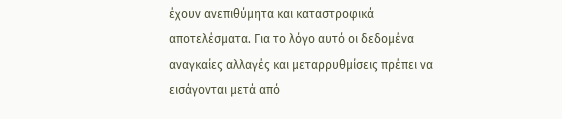έχουν ανεπιθύμητα και καταστροφικά αποτελέσματα. Για το λόγο αυτό οι δεδομένα αναγκαίες αλλαγές και μεταρρυθμίσεις πρέπει να εισάγονται μετά από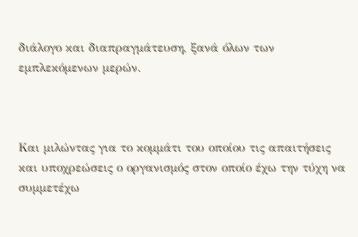διάλογο και διαπραγμάτευση, ξανά όλων των εμπλεκόμενων μερών.



Και μιλώντας για το κομμάτι του οποίου τις απαιτήσεις και υποχρεώσεις ο οργανισμός στον οποίο έχω την τύχη να συμμετέχω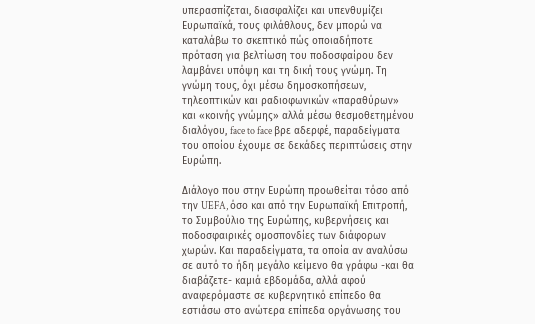υπερασπίζεται, διασφαλίζει και υπενθυμίζει Ευρωπαϊκά, τους φιλάθλους, δεν μπορώ να καταλάβω το σκεπτικό πώς οποιαδήποτε πρόταση για βελτίωση του ποδοσφαίρου δεν λαμβάνει υπόψη και τη δική τους γνώμη. Τη γνώμη τους, όχι μέσω δημοσκοπήσεων, τηλεοπτικών και ραδιοφωνικών «παραθύρων» και «κοινής γνώμης» αλλά μέσω θεσμοθετημένου διαλόγου, face to face βρε αδερφέ, παραδείγματα του οποίου έχουμε σε δεκάδες περιπτώσεις στην Ευρώπη.

Διάλογο που στην Ευρώπη προωθείται τόσο από την UEFA, όσο και από την Ευρωπαϊκή Επιτροπή, το Συμβούλιο της Ευρώπης, κυβερνήσεις και ποδοσφαιρικές ομοσπονδίες των διάφορων χωρών. Και παραδείγματα, τα οποία αν αναλύσω σε αυτό το ήδη μεγάλο κείμενο θα γράφω -και θα διαβάζετε- καμιά εβδομάδα, αλλά αφού αναφερόμαστε σε κυβερνητικό επίπεδο θα εστιάσω στο ανώτερα επίπεδα οργάνωσης του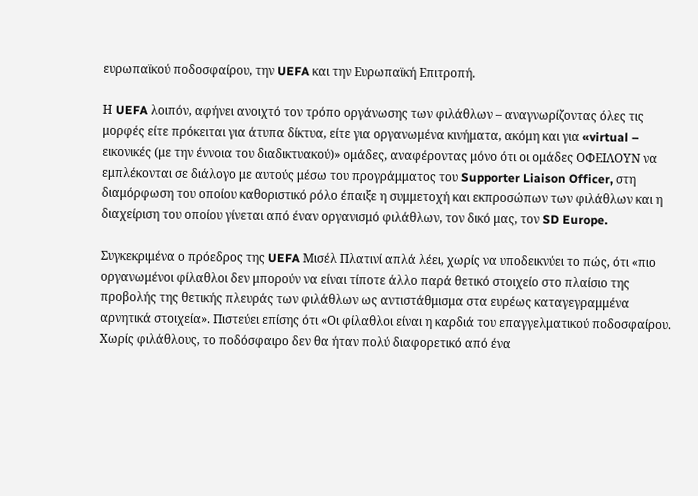ευρωπαϊκού ποδοσφαίρου, την UEFA και την Ευρωπαϊκή Επιτροπή.

Η UEFA λοιπόν, αφήνει ανοιχτό τον τρόπο οργάνωσης των φιλάθλων – αναγνωρίζοντας όλες τις μορφές είτε πρόκειται για άτυπα δίκτυα, είτε για οργανωμένα κινήματα, ακόμη και για «virtual – εικονικές (με την έννοια του διαδικτυακού)» ομάδες, αναφέροντας μόνο ότι οι ομάδες ΟΦΕΙΛΟΥΝ να εμπλέκονται σε διάλογο με αυτούς μέσω του προγράμματος του Supporter Liaison Officer, στη διαμόρφωση του οποίου καθοριστικό ρόλο έπαιξε η συμμετοχή και εκπροσώπων των φιλάθλων και η διαχείριση του οποίου γίνεται από έναν οργανισμό φιλάθλων, τον δικό μας, τον SD Europe.

Συγκεκριμένα ο πρόεδρος της UEFA Μισέλ Πλατινί απλά λέει, χωρίς να υποδεικνύει το πώς, ότι «πιο οργανωμένοι φίλαθλοι δεν μπορούν να είναι τίποτε άλλο παρά θετικό στοιχείο στο πλαίσιο της προβολής της θετικής πλευράς των φιλάθλων ως αντιστάθμισμα στα ευρέως καταγεγραμμένα αρνητικά στοιχεία». Πιστεύει επίσης ότι «Οι φίλαθλοι είναι η καρδιά του επαγγελματικού ποδοσφαίρου. Χωρίς φιλάθλους, το ποδόσφαιρο δεν θα ήταν πολύ διαφορετικό από ένα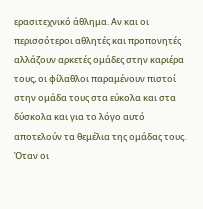ερασιτεχνικό άθλημα. Αν και οι περισσότεροι αθλητές και προπονητές αλλάζουν αρκετές ομάδες στην καριέρα τους, οι φίλαθλοι παραμένουν πιστοί στην ομάδα τους στα εύκολα και στα δύσκολα και για το λόγο αυτό αποτελούν τα θεμέλια της ομάδας τους. Όταν οι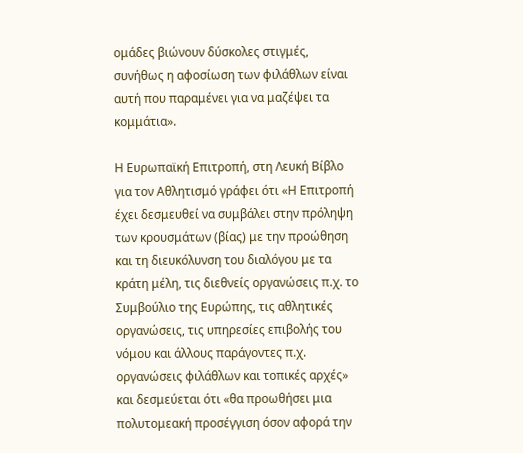ομάδες βιώνουν δύσκολες στιγμές, συνήθως η αφοσίωση των φιλάθλων είναι αυτή που παραμένει για να μαζέψει τα κομμάτια».

Η Ευρωπαϊκή Επιτροπή, στη Λευκή Βίβλο για τον Αθλητισμό γράφει ότι «Η Επιτροπή έχει δεσμευθεί να συμβάλει στην πρόληψη των κρουσμάτων (βίας) με την προώθηση και τη διευκόλυνση του διαλόγου με τα κράτη μέλη, τις διεθνείς οργανώσεις π.χ. το Συμβούλιο της Ευρώπης, τις αθλητικές οργανώσεις, τις υπηρεσίες επιβολής του νόμου και άλλους παράγοντες π.χ. οργανώσεις φιλάθλων και τοπικές αρχές» και δεσμεύεται ότι «θα προωθήσει μια πολυτομεακή προσέγγιση όσον αφορά την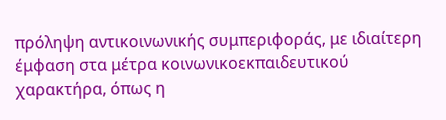πρόληψη αντικοινωνικής συμπεριφοράς, με ιδιαίτερη έμφαση στα μέτρα κοινωνικοεκπαιδευτικού χαρακτήρα, όπως η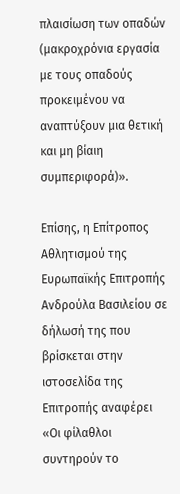πλαισίωση των οπαδών (μακροχρόνια εργασία με τους οπαδούς προκειμένου να αναπτύξουν μια θετική και μη βίαιη συμπεριφορά)».

Επίσης, η Επίτροπος Αθλητισμού της Ευρωπαϊκής Επιτροπής Ανδρούλα Βασιλείου σε δήλωσή της που βρίσκεται στην ιστοσελίδα της Επιτροπής αναφέρει «Οι φίλαθλοι συντηρούν το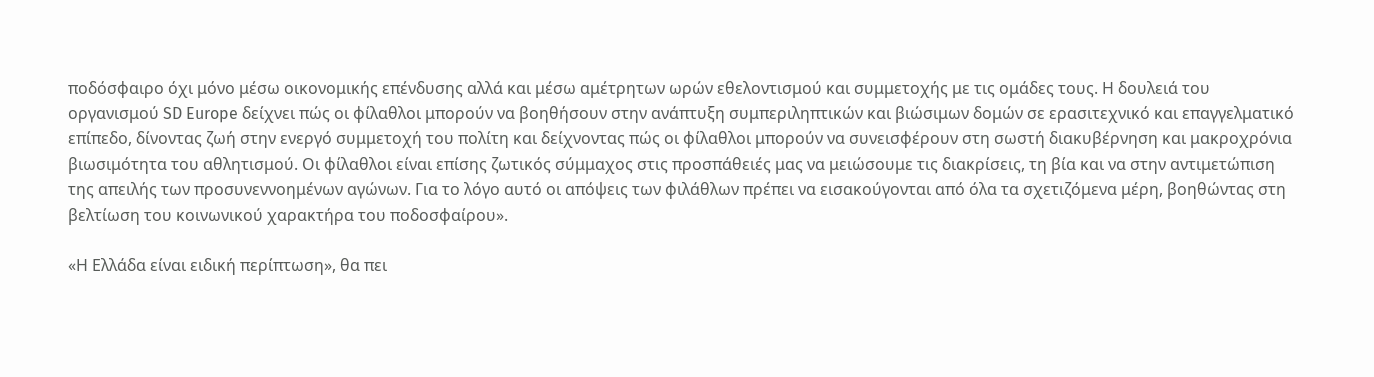ποδόσφαιρο όχι μόνο μέσω οικονομικής επένδυσης αλλά και μέσω αμέτρητων ωρών εθελοντισμού και συμμετοχής με τις ομάδες τους. Η δουλειά του οργανισμού SD Europe δείχνει πώς οι φίλαθλοι μπορούν να βοηθήσουν στην ανάπτυξη συμπεριληπτικών και βιώσιμων δομών σε ερασιτεχνικό και επαγγελματικό επίπεδο, δίνοντας ζωή στην ενεργό συμμετοχή του πολίτη και δείχνοντας πώς οι φίλαθλοι μπορούν να συνεισφέρουν στη σωστή διακυβέρνηση και μακροχρόνια βιωσιμότητα του αθλητισμού. Οι φίλαθλοι είναι επίσης ζωτικός σύμμαχος στις προσπάθειές μας να μειώσουμε τις διακρίσεις, τη βία και να στην αντιμετώπιση της απειλής των προσυνεννοημένων αγώνων. Για το λόγο αυτό οι απόψεις των φιλάθλων πρέπει να εισακούγονται από όλα τα σχετιζόμενα μέρη, βοηθώντας στη βελτίωση του κοινωνικού χαρακτήρα του ποδοσφαίρου».

«Η Ελλάδα είναι ειδική περίπτωση», θα πει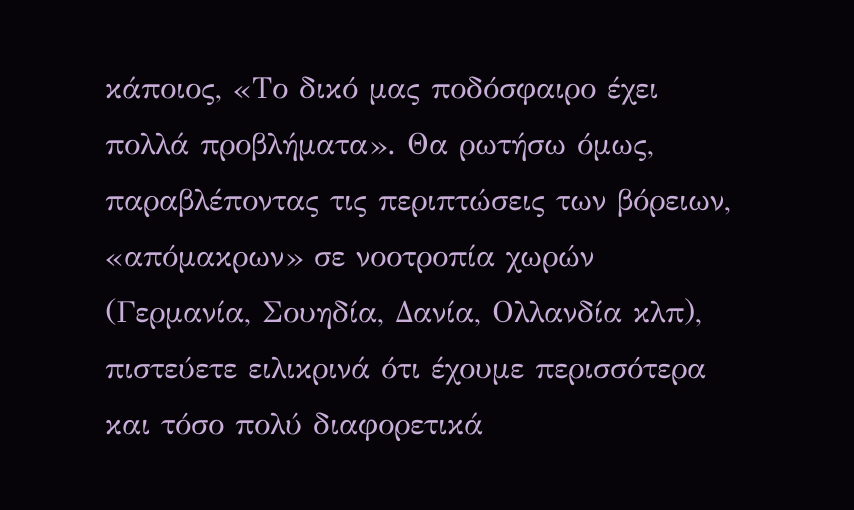κάποιος, «Το δικό μας ποδόσφαιρο έχει πολλά προβλήματα». Θα ρωτήσω όμως, παραβλέποντας τις περιπτώσεις των βόρειων, «απόμακρων» σε νοοτροπία χωρών (Γερμανία, Σουηδία, Δανία, Ολλανδία κλπ), πιστεύετε ειλικρινά ότι έχουμε περισσότερα και τόσο πολύ διαφορετικά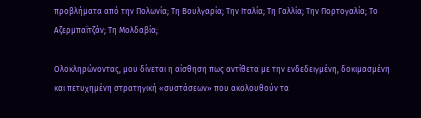προβλήματα από την Πολωνία; Τη Βουλγαρία; Την Ιταλία; Τη Γαλλία; Την Πορτογαλία; Το Αζερμπαϊτζάν; Τη Μολδαβία;

Ολοκληρώνοντας, μου δίνεται η αίσθηση πως αντίθετα με την ενδεδειγμένη, δοκιμασμένη και πετυχημένη στρατηγική «συστάσεων» που ακολουθούν τα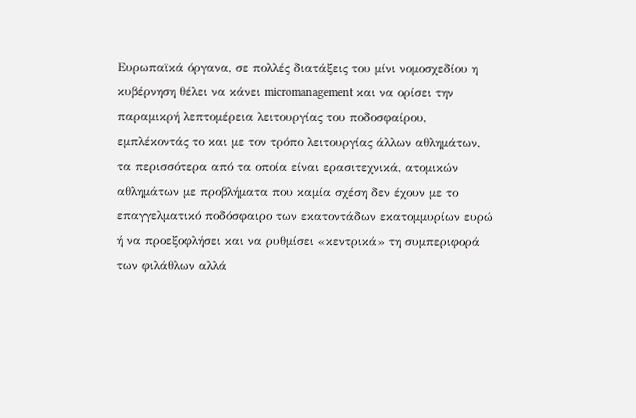Ευρωπαϊκά όργανα, σε πολλές διατάξεις του μίνι νομοσχεδίου η κυβέρνηση θέλει να κάνει micromanagement και να ορίσει την παραμικρή λεπτομέρεια λειτουργίας του ποδοσφαίρου, εμπλέκοντάς το και με τον τρόπο λειτουργίας άλλων αθλημάτων, τα περισσότερα από τα οποία είναι ερασιτεχνικά, ατομικών αθλημάτων με προβλήματα που καμία σχέση δεν έχουν με το επαγγελματικό ποδόσφαιρο των εκατοντάδων εκατομμυρίων ευρώ ή να προεξοφλήσει και να ρυθμίσει «κεντρικά» τη συμπεριφορά των φιλάθλων αλλά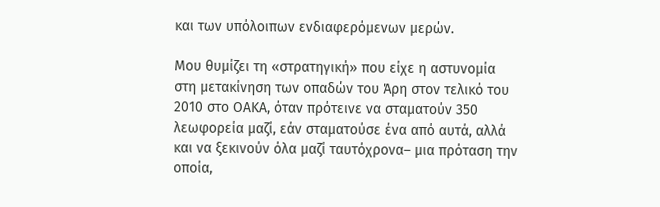και των υπόλοιπων ενδιαφερόμενων μερών.

Μου θυμίζει τη «στρατηγική» που είχε η αστυνομία στη μετακίνηση των οπαδών του Άρη στον τελικό του 2010 στο ΟΑΚΑ, όταν πρότεινε να σταματούν 350 λεωφορεία μαζί, εάν σταματούσε ένα από αυτά, αλλά και να ξεκινούν όλα μαζί ταυτόχρονα– μια πρόταση την οποία,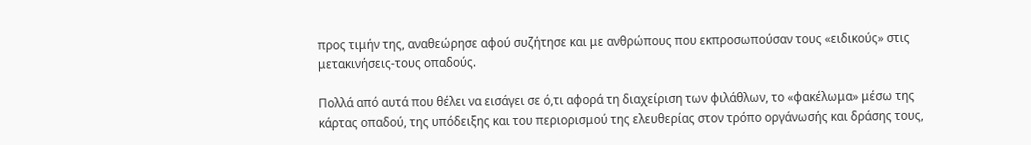προς τιμήν της, αναθεώρησε αφού συζήτησε και με ανθρώπους που εκπροσωπούσαν τους «ειδικούς» στις μετακινήσεις-τους οπαδούς.

Πολλά από αυτά που θέλει να εισάγει σε ό,τι αφορά τη διαχείριση των φιλάθλων, το «φακέλωμα» μέσω της κάρτας οπαδού, της υπόδειξης και του περιορισμού της ελευθερίας στον τρόπο οργάνωσής και δράσης τους,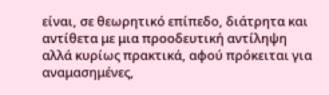είναι, σε θεωρητικό επίπεδο, διάτρητα και αντίθετα με μια προοδευτική αντίληψη αλλά κυρίως πρακτικά, αφού πρόκειται για αναμασημένες,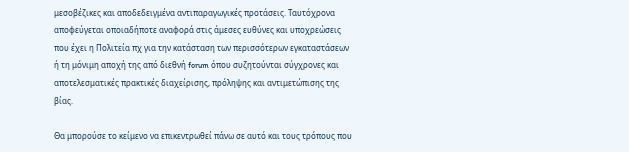μεσοβέζικες και αποδεδειγμένα αντιπαραγωγικές προτάσεις. Ταυτόχρονα αποφεύγεται οποιαδήποτε αναφορά στις άμεσες ευθύνες και υποχρεώσεις που έχει η Πολιτεία πχ για την κατάσταση των περισσότερων εγκαταστάσεων ή τη μόνιμη αποχή της από διεθνή forum όπου συζητούνται σύγχρονες και αποτελεσματικές πρακτικές διαχείρισης, πρόληψης και αντιμετώπισης της βίας.

Θα μπορούσε το κείμενο να επικεντρωθεί πάνω σε αυτό και τους τρόπους που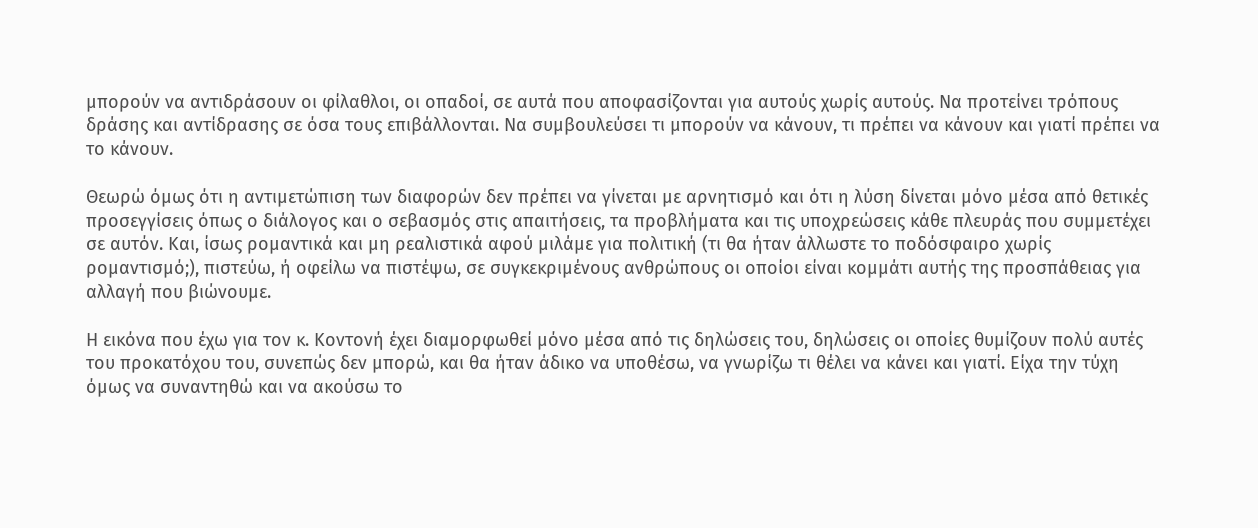μπορούν να αντιδράσουν οι φίλαθλοι, οι οπαδοί, σε αυτά που αποφασίζονται για αυτούς χωρίς αυτούς. Να προτείνει τρόπους δράσης και αντίδρασης σε όσα τους επιβάλλονται. Να συμβουλεύσει τι μπορούν να κάνουν, τι πρέπει να κάνουν και γιατί πρέπει να το κάνουν.

Θεωρώ όμως ότι η αντιμετώπιση των διαφορών δεν πρέπει να γίνεται με αρνητισμό και ότι η λύση δίνεται μόνο μέσα από θετικές προσεγγίσεις όπως ο διάλογος και ο σεβασμός στις απαιτήσεις, τα προβλήματα και τις υποχρεώσεις κάθε πλευράς που συμμετέχει σε αυτόν. Και, ίσως ρομαντικά και μη ρεαλιστικά αφού μιλάμε για πολιτική (τι θα ήταν άλλωστε το ποδόσφαιρο χωρίς ρομαντισμό;), πιστεύω, ή οφείλω να πιστέψω, σε συγκεκριμένους ανθρώπους οι οποίοι είναι κομμάτι αυτής της προσπάθειας για αλλαγή που βιώνουμε.

Η εικόνα που έχω για τον κ. Κοντονή έχει διαμορφωθεί μόνο μέσα από τις δηλώσεις του, δηλώσεις οι οποίες θυμίζουν πολύ αυτές του προκατόχου του, συνεπώς δεν μπορώ, και θα ήταν άδικο να υποθέσω, να γνωρίζω τι θέλει να κάνει και γιατί. Είχα την τύχη όμως να συναντηθώ και να ακούσω το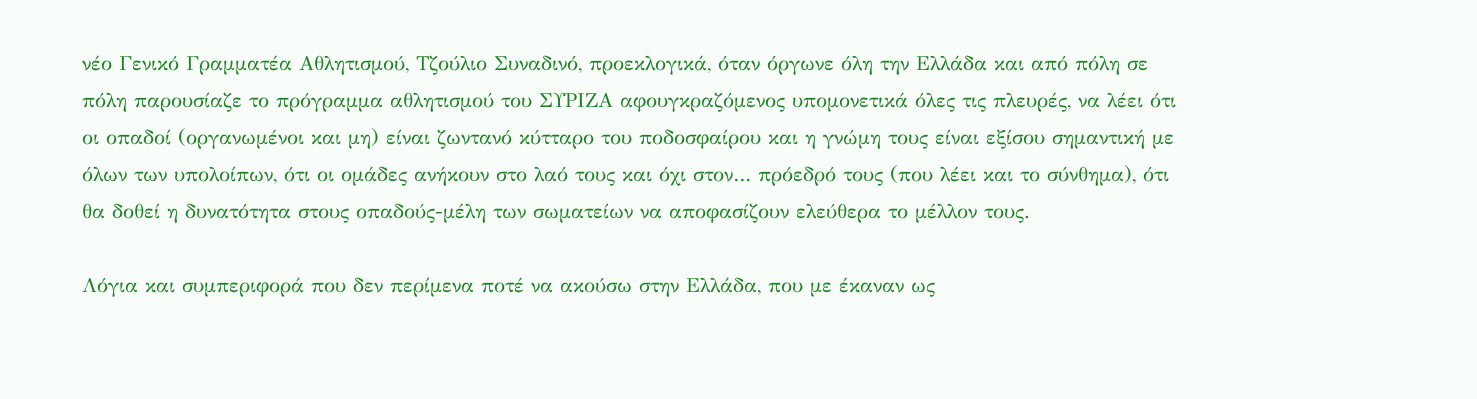νέο Γενικό Γραμματέα Αθλητισμού, Τζούλιο Συναδινό, προεκλογικά, όταν όργωνε όλη την Ελλάδα και από πόλη σε πόλη παρουσίαζε το πρόγραμμα αθλητισμού του ΣΥΡΙΖΑ αφουγκραζόμενος υπομονετικά όλες τις πλευρές, να λέει ότι οι οπαδοί (οργανωμένοι και μη) είναι ζωντανό κύτταρο του ποδοσφαίρου και η γνώμη τους είναι εξίσου σημαντική με όλων των υπολοίπων, ότι οι ομάδες ανήκουν στο λαό τους και όχι στον… πρόεδρό τους (που λέει και το σύνθημα), ότι θα δοθεί η δυνατότητα στους οπαδούς-μέλη των σωματείων να αποφασίζουν ελεύθερα το μέλλον τους.

Λόγια και συμπεριφορά που δεν περίμενα ποτέ να ακούσω στην Ελλάδα, που με έκαναν ως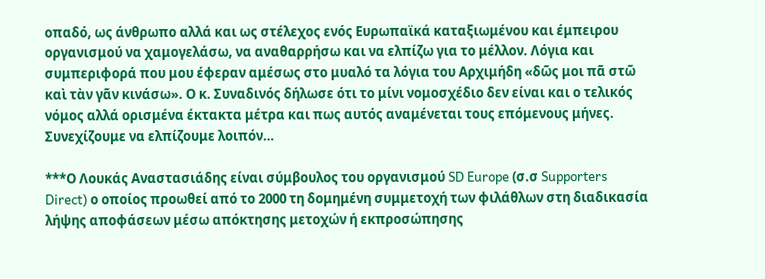οπαδό, ως άνθρωπο αλλά και ως στέλεχος ενός Ευρωπαϊκά καταξιωμένου και έμπειρου οργανισμού να χαμογελάσω, να αναθαρρήσω και να ελπίζω για το μέλλον. Λόγια και συμπεριφορά που μου έφεραν αμέσως στο μυαλό τα λόγια του Αρχιμήδη «δῶς μοι πᾶ στῶ καὶ τὰν γᾶν κινάσω». Ο κ. Συναδινός δήλωσε ότι το μίνι νομοσχέδιο δεν είναι και ο τελικός νόμος αλλά ορισμένα έκτακτα μέτρα και πως αυτός αναμένεται τους επόμενους μήνες. Συνεχίζουμε να ελπίζουμε λοιπόν…

***Ο Λουκάς Αναστασιάδης είναι σύμβουλος του οργανισμού SD Europe (σ.σ Supporters Direct) ο οποίος προωθεί από το 2000 τη δομημένη συμμετοχή των φιλάθλων στη διαδικασία λήψης αποφάσεων μέσω απόκτησης μετοχών ή εκπροσώπησης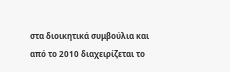στα διοικητικά συμβούλια και από το 2010 διαχειρίζεται το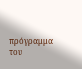πρόγραμμα του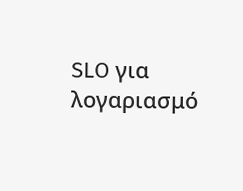SLO για λογαριασμό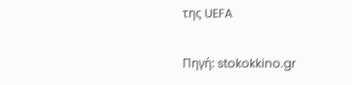της UEFA

Πηγή: stokokkino.gr